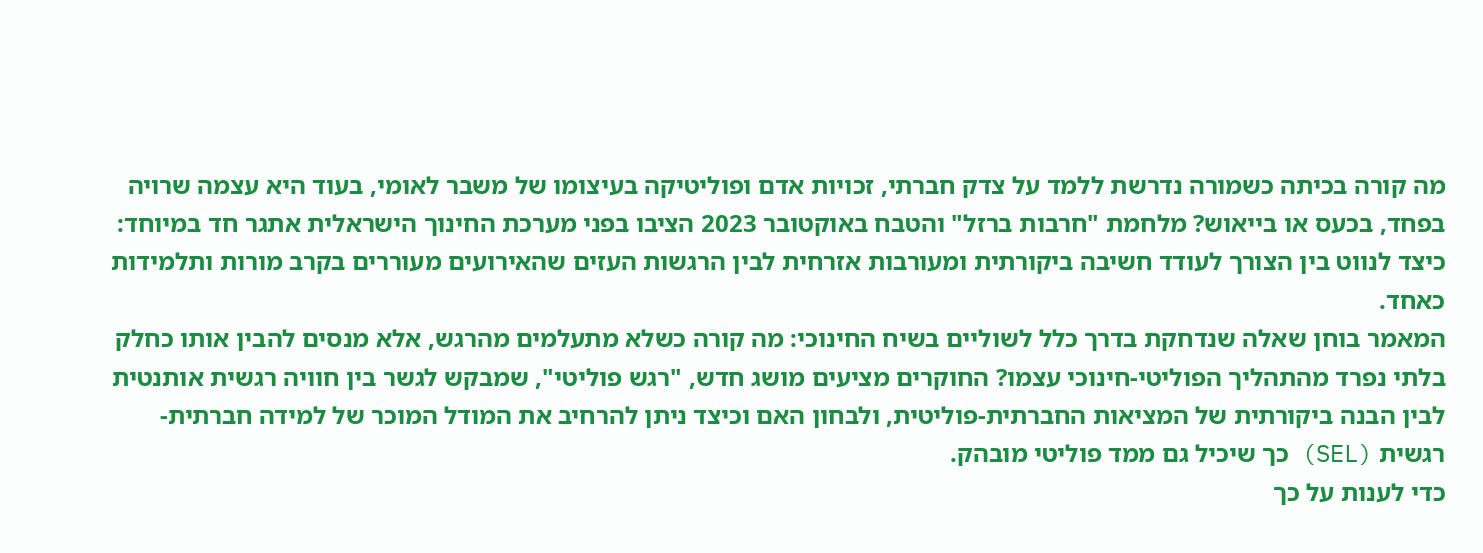מה קורה בכיתה כשמורה נדרשת ללמד על צדק חברתי, זכויות אדם ופוליטיקה בעיצומו של משבר לאומי, בעוד היא עצמה שרויה בפחד, בכעס או בייאוש? מלחמת "חרבות ברזל" והטבח באוקטובר 2023 הציבו בפני מערכת החינוך הישראלית אתגר חד במיוחד: כיצד לנווט בין הצורך לעודד חשיבה ביקורתית ומעורבות אזרחית לבין הרגשות העזים שהאירועים מעוררים בקרב מורות ותלמידות כאחד.
המאמר בוחן שאלה שנדחקת בדרך כלל לשוליים בשיח החינוכי: מה קורה כשלא מתעלמים מהרגש, אלא מנסים להבין אותו כחלק בלתי נפרד מהתהליך הפוליטי-חינוכי עצמו? החוקרים מציעים מושג חדש, "רגש פוליטי", שמבקש לגשר בין חוויה רגשית אותנטית לבין הבנה ביקורתית של המציאות החברתית-פוליטית, ולבחון האם וכיצד ניתן להרחיב את המודל המוכר של למידה חברתית-רגשית (SEL) כך שיכיל גם ממד פוליטי מובהק.
כדי לענות על כך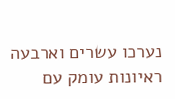נערכו עשרים וארבעה ראיונות עומק עם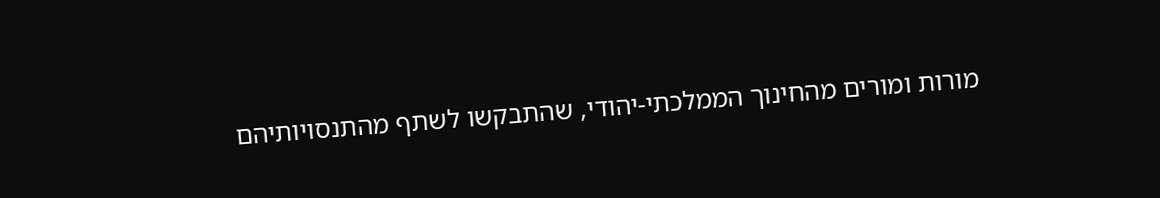מורות ומורים מהחינוך הממלכתי-יהודי, שהתבקשו לשתף מהתנסויותיהם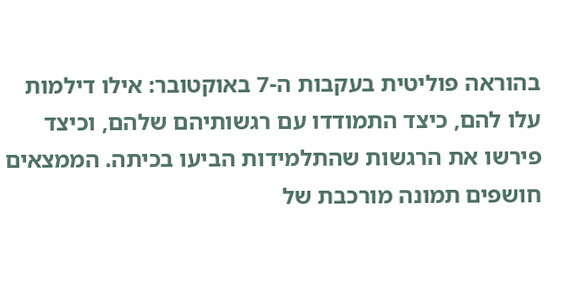בהוראה פוליטית בעקבות ה-7 באוקטובר: אילו דילמות עלו להם, כיצד התמודדו עם רגשותיהם שלהם, וכיצד פירשו את הרגשות שהתלמידות הביעו בכיתה. הממצאים חושפים תמונה מורכבת של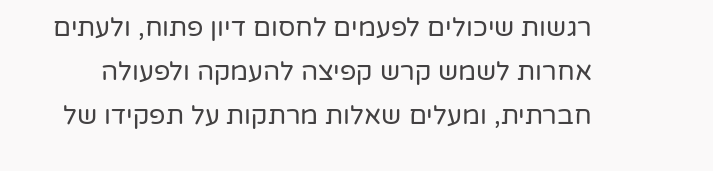רגשות שיכולים לפעמים לחסום דיון פתוח, ולעתים אחרות לשמש קרש קפיצה להעמקה ולפעולה חברתית, ומעלים שאלות מרתקות על תפקידו של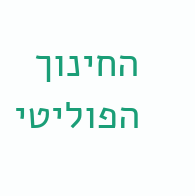החינוך הפוליטי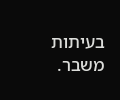בעיתות משבר.